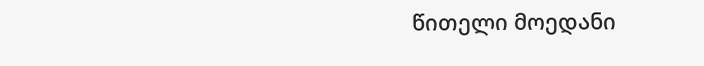წითელი მოედანი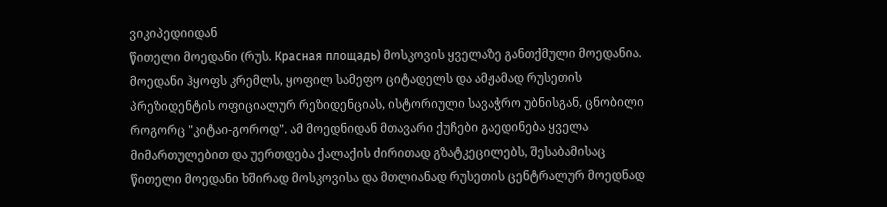ვიკიპედიიდან
წითელი მოედანი (რუს. Красная площадь) მოსკოვის ყველაზე განთქმული მოედანია. მოედანი ჰყოფს კრემლს, ყოფილ სამეფო ციტადელს და ამჟამად რუსეთის პრეზიდენტის ოფიციალურ რეზიდენციას, ისტორიული სავაჭრო უბნისგან, ცნობილი როგორც "კიტაი-გოროდ". ამ მოედნიდან მთავარი ქუჩები გაედინება ყველა მიმართულებით და უერთდება ქალაქის ძირითად გზატკეცილებს, შესაბამისაც წითელი მოედანი ხშირად მოსკოვისა და მთლიანად რუსეთის ცენტრალურ მოედნად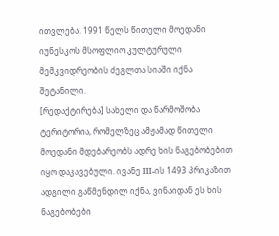ითვლება. 1991 წელს წითელი მოედანი იუნესკოს მსოფლიო კულტურული მემკვიდრეობის ძეგლთა სიაში იქნა შეტანილი.
[რედაქტირება] სახელი და წარმოშობა
ტერიტორია, რომელზეც ამჟამად წითელი მოედანი მდებარეობს ადრე ხის ნაგებობებით იყო დაკავებული. ივანე III-ის 1493 პრიკაზით ადგილი გაწმენდილ იქნა, ვინაიდან ეს ხის ნაგებობები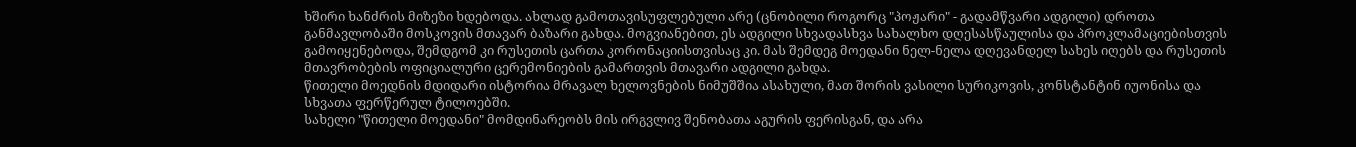ხშირი ხანძრის მიზეზი ხდებოდა. ახლად გამოთავისუფლებული არე (ცნობილი როგორც "პოჟარი" - გადამწვარი ადგილი) დროთა განმავლობაში მოსკოვის მთავარ ბაზარი გახდა. მოგვიანებით, ეს ადგილი სხვადასხვა სახალხო დღესასწაულისა და პროკლამაციებისთვის გამოიყენებოდა, შემდგომ კი რუსეთის ცართა კორონაციისთვისაც კი. მას შემდეგ მოედანი ნელ-ნელა დღევანდელ სახეს იღებს და რუსეთის მთავრობების ოფიციალური ცერემონიების გამართვის მთავარი ადგილი გახდა.
წითელი მოედნის მდიდარი ისტორია მრავალ ხელოვნების ნიმუშშია ასახული, მათ შორის ვასილი სურიკოვის, კონსტანტინ იუონისა და სხვათა ფერწერულ ტილოებში.
სახელი "წითელი მოედანი" მომდინარეობს მის ირგვლივ შენობათა აგურის ფერისგან, და არა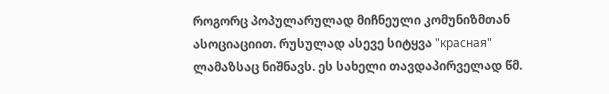როგორც პოპულარულად მიჩნეული კომუნიზმთან ასოციაციით. რუსულად ასევე სიტყვა "красная" ლამაზსაც ნიშნავს. ეს სახელი თავდაპირველად წმ.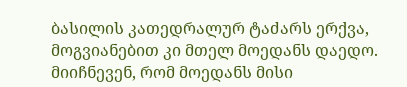ბასილის კათედრალურ ტაძარს ერქვა, მოგვიანებით კი მთელ მოედანს დაედო. მიიჩნევენ, რომ მოედანს მისი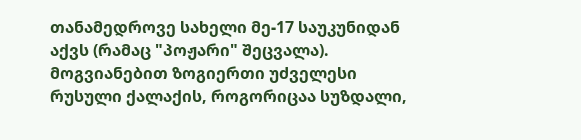თანამედროვე სახელი მე-17 საუკუნიდან აქვს (რამაც "პოჟარი" შეცვალა). მოგვიანებით ზოგიერთი უძველესი რუსული ქალაქის, როგორიცაა სუზდალი,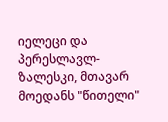იელეცი და პერესლავლ-ზალესკი, მთავარ მოედანს "წითელი"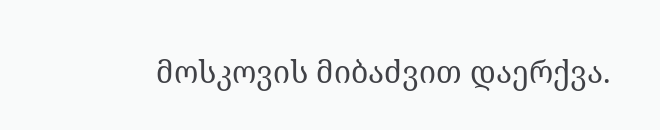მოსკოვის მიბაძვით დაერქვა.